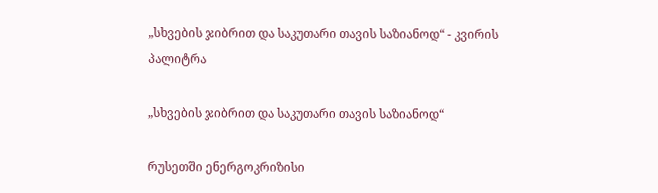„სხვების ჯიბრით და საკუთარი თავის საზიანოდ“ - კვირის პალიტრა

„სხვების ჯიბრით და საკუთარი თავის საზიანოდ“

რუსეთში ენერგოკრიზისი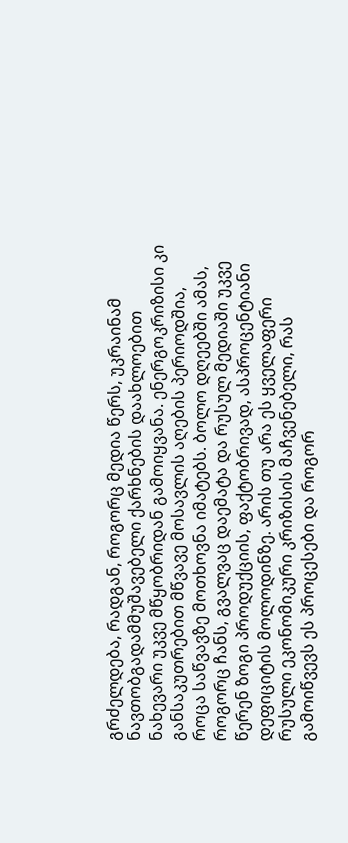გრძელდება, რადგან, როგორც მედია წერს, უკრაინამ ნავთობგადამმუშავებელი ქარხნების დაახლოებით ნახევარი უკვე მწყობრიდან გამოიყვანა. ენერგოკრიზისი კი განსაკუთრებით მწვავე მოსავლის აღების პერიოდშია, როცა საწვავზე მოთხოვნა იმატებს. ბოლო დღეებში ამას, როგორც ჩანს, გვალვაც დაემატა და რუსულ მედიაში უკვე წერენ ზოგი პროდუქციის, ფაქტობრივად, ასპროცენტიანი დეფიციტის მოლოდინზე. არის თუ არა ეს ყველაფერი რუსული ეკონომიკური კრიზისის მაჩვენებელი, რას გამოიწვევს ეს პროცესები და როგორ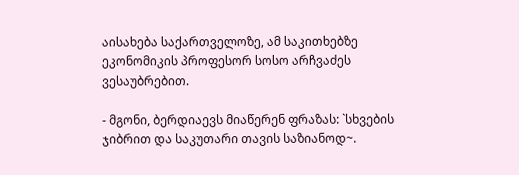აისახება საქართველოზე, ამ საკითხებზე ეკონომიკის პროფესორ სოსო არჩვაძეს ვესაუბრებით.

- მგონი, ბერდიაევს მიაწერენ ფრაზას: `სხვების ჯიბრით და საკუთარი თავის საზიანოდ~.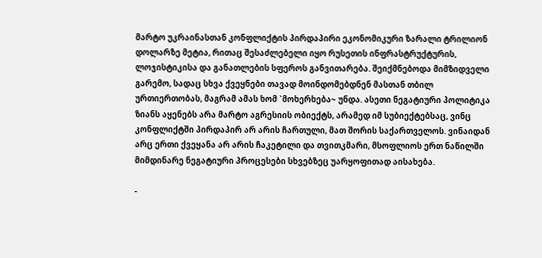მარტო უკრაინასთან კონფლიქტის პირდაპირი ეკონომიკური ზარალი ტრილიონ დოლარზე მეტია, რითაც შესაძლებელი იყო რუსეთის ინფრასტრუქტურის, ლოჯისტიკისა და განათლების სფეროს განვითარება. შეიქმნებოდა მიმზიდველი გარემო, სადაც სხვა ქვეყნები თავად მოინდომებდნენ მასთან თბილ ურთიერთობას, მაგრამ ამას ხომ `მოხერხება~ უნდა. ასეთი ნეგატიური პოლიტიკა ზიანს აყენებს არა მარტო აგრესიის ობიექტს, არამედ იმ სუბიექტებსაც, ვინც კონფლიქტში პირდაპირ არ არის ჩართული, მათ შორის საქართველოს. ვინაიდან არც ერთი ქვეყანა არ არის ჩაკეტილი და თვითკმარი, მსოფლიოს ერთ ნაწილში მიმდინარე ნეგატიური პროცესები სხვებზეც უარყოფითად აისახება.

-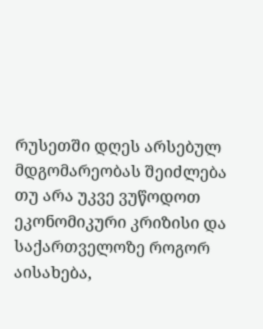რუსეთში დღეს არსებულ მდგომარეობას შეიძლება თუ არა უკვე ვუწოდოთ ეკონომიკური კრიზისი და საქართველოზე როგორ აისახება,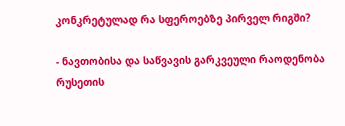კონკრეტულად რა სფეროებზე პირველ რიგში?

- ნავთობისა და საწვავის გარკვეული რაოდენობა რუსეთის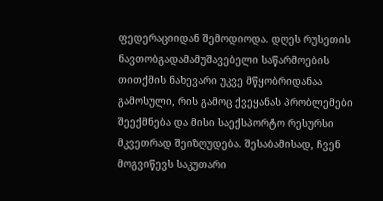ფედერაციიდან შემოდიოდა. დღეს რუსეთის ნავთობგადამამუშავებელი საწარმოების თითქმის ნახევარი უკვე მწყობრიდანაა გამოსული, რის გამოც ქვეყანას პრობლემები შეექმნება და მისი საექსპორტო რესურსი მკვეთრად შეიზღუდება. შესაბამისად, ჩვენ მოგვიწევს საკუთარი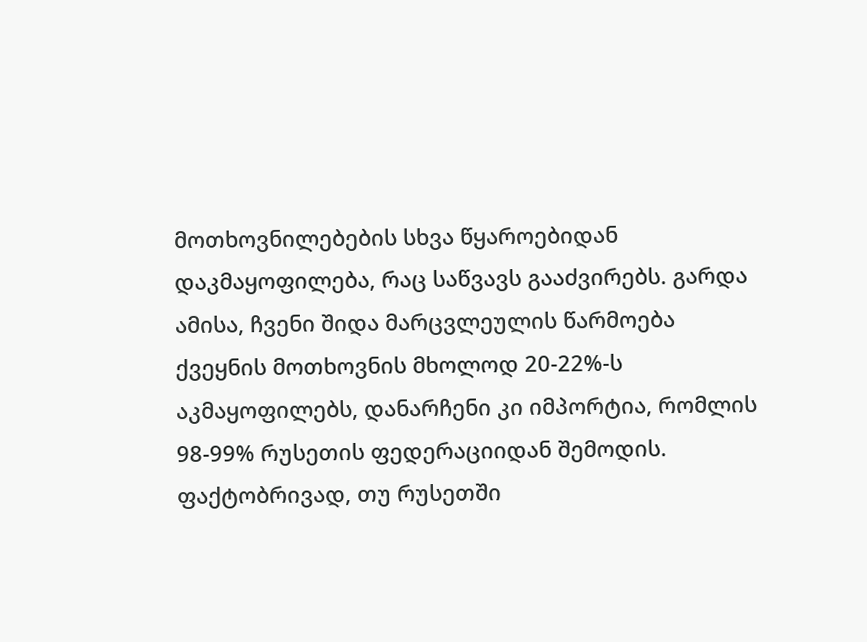მოთხოვნილებების სხვა წყაროებიდან დაკმაყოფილება, რაც საწვავს გააძვირებს. გარდა ამისა, ჩვენი შიდა მარცვლეულის წარმოება ქვეყნის მოთხოვნის მხოლოდ 20-22%-ს აკმაყოფილებს, დანარჩენი კი იმპორტია, რომლის 98-99% რუსეთის ფედერაციიდან შემოდის. ფაქტობრივად, თუ რუსეთში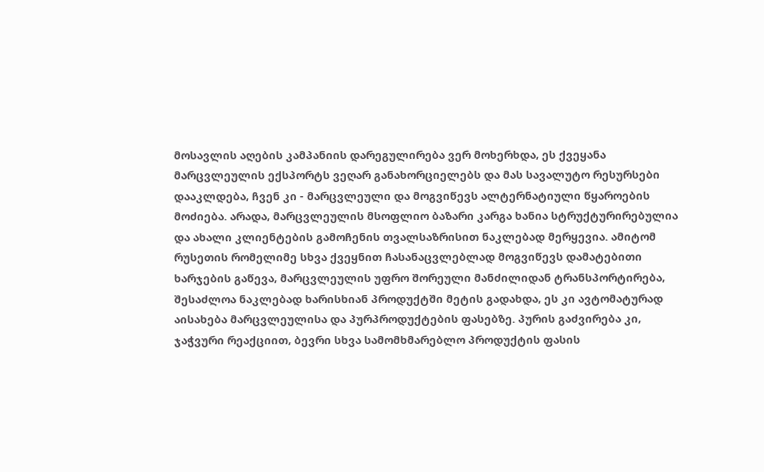მოსავლის აღების კამპანიის დარეგულირება ვერ მოხერხდა, ეს ქვეყანა მარცვლეულის ექსპორტს ვეღარ განახორციელებს და მას სავალუტო რესურსები დააკლდება, ჩვენ კი - მარცვლეული და მოგვიწევს ალტერნატიული წყაროების მოძიება. არადა, მარცვლეულის მსოფლიო ბაზარი კარგა ხანია სტრუქტურირებულია და ახალი კლიენტების გამოჩენის თვალსაზრისით ნაკლებად მერყევია. ამიტომ რუსეთის რომელიმე სხვა ქვეყნით ჩასანაცვლებლად მოგვიწევს დამატებითი ხარჯების გაწევა, მარცვლეულის უფრო შორეული მანძილიდან ტრანსპორტირება, შესაძლოა ნაკლებად ხარისხიან პროდუქტში მეტის გადახდა, ეს კი ავტომატურად აისახება მარცვლეულისა და პურპროდუქტების ფასებზე. პურის გაძვირება კი, ჯაჭვური რეაქციით, ბევრი სხვა სამომხმარებლო პროდუქტის ფასის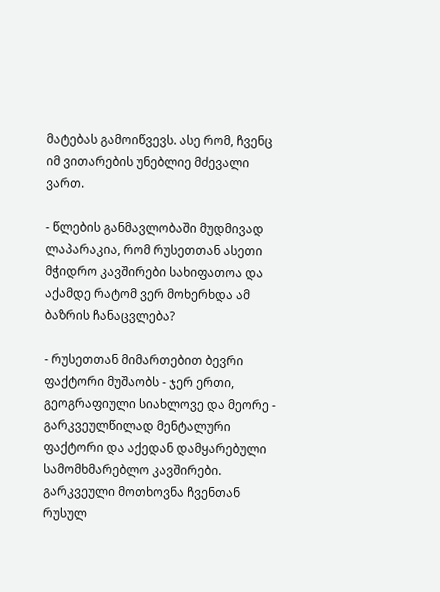მატებას გამოიწვევს. ასე რომ, ჩვენც იმ ვითარების უნებლიე მძევალი ვართ.

- წლების განმავლობაში მუდმივად ლაპარაკია, რომ რუსეთთან ასეთი მჭიდრო კავშირები სახიფათოა და აქამდე რატომ ვერ მოხერხდა ამ ბაზრის ჩანაცვლება?

- რუსეთთან მიმართებით ბევრი ფაქტორი მუშაობს - ჯერ ერთი, გეოგრაფიული სიახლოვე და მეორე - გარკვეულწილად მენტალური ფაქტორი და აქედან დამყარებული სამომხმარებლო კავშირები. გარკვეული მოთხოვნა ჩვენთან რუსულ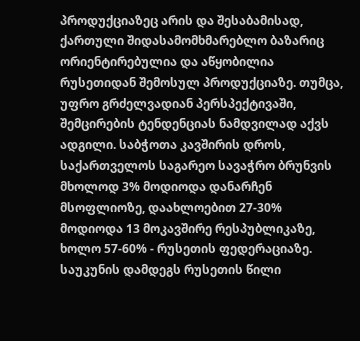პროდუქციაზეც არის და შესაბამისად, ქართული შიდასამომხმარებლო ბაზარიც ორიენტირებულია და აწყობილია რუსეთიდან შემოსულ პროდუქციაზე. თუმცა, უფრო გრძელვადიან პერსპექტივაში, შემცირების ტენდენციას ნამდვილად აქვს ადგილი. საბჭოთა კავშირის დროს, საქართველოს საგარეო სავაჭრო ბრუნვის მხოლოდ 3% მოდიოდა დანარჩენ მსოფლიოზე, დაახლოებით 27-30% მოდიოდა 13 მოკავშირე რესპუბლიკაზე, ხოლო 57-60% - რუსეთის ფედერაციაზე. საუკუნის დამდეგს რუსეთის წილი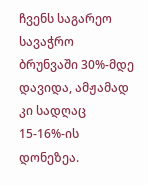ჩვენს საგარეო სავაჭრო ბრუნვაში 30%-მდე დავიდა, ამჟამად კი სადღაც 15-16%-ის დონეზეა.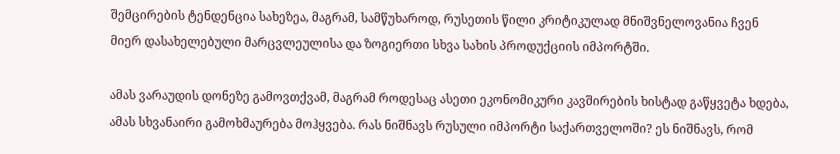შემცირების ტენდენცია სახეზეა, მაგრამ, სამწუხაროდ, რუსეთის წილი კრიტიკულად მნიშვნელოვანია ჩვენ მიერ დასახელებული მარცვლეულისა და ზოგიერთი სხვა სახის პროდუქციის იმპორტში.

ამას ვარაუდის დონეზე გამოვთქვამ, მაგრამ როდესაც ასეთი ეკონომიკური კავშირების ხისტად გაწყვეტა ხდება, ამას სხვანაირი გამოხმაურება მოჰყვება. რას ნიშნავს რუსული იმპორტი საქართველოში? ეს ნიშნავს, რომ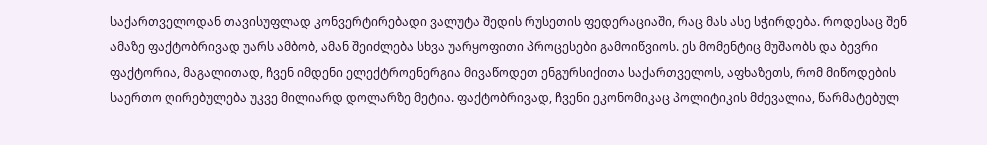საქართველოდან თავისუფლად კონვერტირებადი ვალუტა შედის რუსეთის ფედერაციაში, რაც მას ასე სჭირდება. როდესაც შენ ამაზე ფაქტობრივად უარს ამბობ, ამან შეიძლება სხვა უარყოფითი პროცესები გამოიწვიოს. ეს მომენტიც მუშაობს და ბევრი ფაქტორია, მაგალითად, ჩვენ იმდენი ელექტროენერგია მივაწოდეთ ენგურსიქითა საქართველოს, აფხაზეთს, რომ მიწოდების საერთო ღირებულება უკვე მილიარდ დოლარზე მეტია. ფაქტობრივად, ჩვენი ეკონომიკაც პოლიტიკის მძევალია, წარმატებულ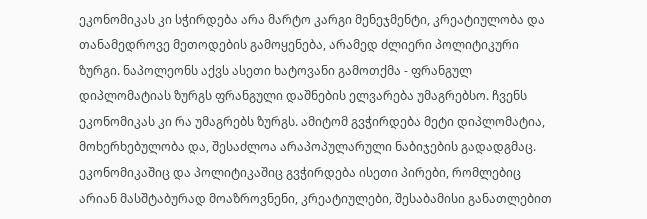ეკონომიკას კი სჭირდება არა მარტო კარგი მენეჯმენტი, კრეატიულობა და თანამედროვე მეთოდების გამოყენება, არამედ ძლიერი პოლიტიკური ზურგი. ნაპოლეონს აქვს ასეთი ხატოვანი გამოთქმა - ფრანგულ დიპლომატიას ზურგს ფრანგული დაშნების ელვარება უმაგრებსო. ჩვენს ეკონომიკას კი რა უმაგრებს ზურგს. ამიტომ გვჭირდება მეტი დიპლომატია, მოხერხებულობა და, შესაძლოა არაპოპულარული ნაბიჯების გადადგმაც. ეკონომიკაშიც და პოლიტიკაშიც გვჭირდება ისეთი პირები, რომლებიც არიან მასშტაბურად მოაზროვნენი, კრეატიულები, შესაბამისი განათლებით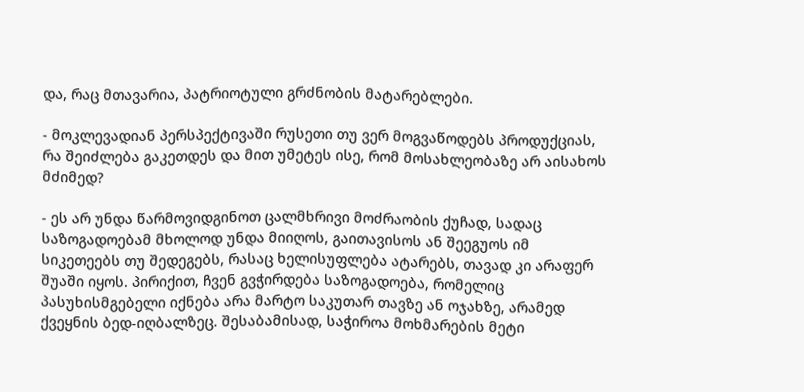და, რაც მთავარია, პატრიოტული გრძნობის მატარებლები.

- მოკლევადიან პერსპექტივაში რუსეთი თუ ვერ მოგვაწოდებს პროდუქციას, რა შეიძლება გაკეთდეს და მით უმეტეს ისე, რომ მოსახლეობაზე არ აისახოს მძიმედ?

- ეს არ უნდა წარმოვიდგინოთ ცალმხრივი მოძრაობის ქუჩად, სადაც საზოგადოებამ მხოლოდ უნდა მიიღოს, გაითავისოს ან შეეგუოს იმ სიკეთეებს თუ შედეგებს, რასაც ხელისუფლება ატარებს, თავად კი არაფერ შუაში იყოს. პირიქით, ჩვენ გვჭირდება საზოგადოება, რომელიც პასუხისმგებელი იქნება არა მარტო საკუთარ თავზე ან ოჯახზე, არამედ ქვეყნის ბედ-იღბალზეც. შესაბამისად, საჭიროა მოხმარების მეტი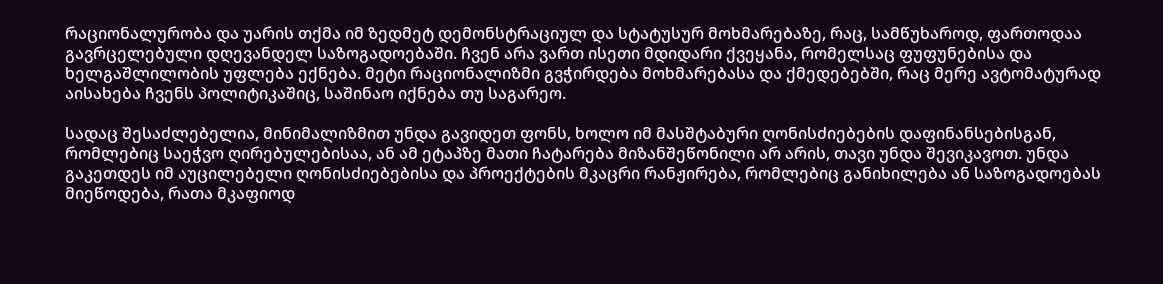რაციონალურობა და უარის თქმა იმ ზედმეტ დემონსტრაციულ და სტატუსურ მოხმარებაზე, რაც, სამწუხაროდ, ფართოდაა გავრცელებული დღევანდელ საზოგადოებაში. ჩვენ არა ვართ ისეთი მდიდარი ქვეყანა, რომელსაც ფუფუნებისა და ხელგაშლილობის უფლება ექნება. მეტი რაციონალიზმი გვჭირდება მოხმარებასა და ქმედებებში, რაც მერე ავტომატურად აისახება ჩვენს პოლიტიკაშიც, საშინაო იქნება თუ საგარეო.

სადაც შესაძლებელია, მინიმალიზმით უნდა გავიდეთ ფონს, ხოლო იმ მასშტაბური ღონისძიებების დაფინანსებისგან, რომლებიც საეჭვო ღირებულებისაა, ან ამ ეტაპზე მათი ჩატარება მიზანშეწონილი არ არის, თავი უნდა შევიკავოთ. უნდა გაკეთდეს იმ აუცილებელი ღონისძიებებისა და პროექტების მკაცრი რანჟირება, რომლებიც განიხილება ან საზოგადოებას მიეწოდება, რათა მკაფიოდ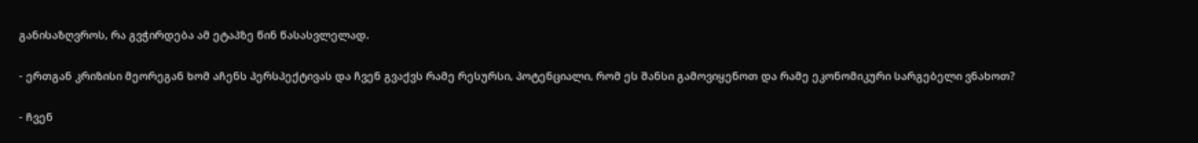განისაზღვროს, რა გვჭირდება ამ ეტაპზე წინ წასასვლელად.

- ერთგან კრიზისი მეორეგან ხომ აჩენს პერსპექტივას და ჩვენ გვაქვს რამე რესურსი, პოტენციალი, რომ ეს შანსი გამოვიყენოთ და რამე ეკონომიკური სარგებელი ვნახოთ?

- ჩვენ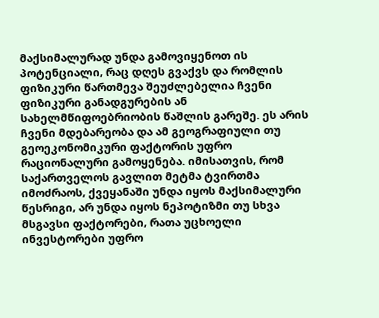მაქსიმალურად უნდა გამოვიყენოთ ის პოტენციალი, რაც დღეს გვაქვს და რომლის ფიზიკური წართმევა შეუძლებელია ჩვენი ფიზიკური განადგურების ან სახელმწიფოებრიობის წაშლის გარეშე. ეს არის ჩვენი მდებარეობა და ამ გეოგრაფიული თუ გეოეკონომიკური ფაქტორის უფრო რაციონალური გამოყენება. იმისათვის, რომ საქართველოს გავლით მეტმა ტვირთმა იმოძრაოს, ქვეყანაში უნდა იყოს მაქსიმალური წესრიგი, არ უნდა იყოს ნეპოტიზმი თუ სხვა მსგავსი ფაქტორები, რათა უცხოელი ინვესტორები უფრო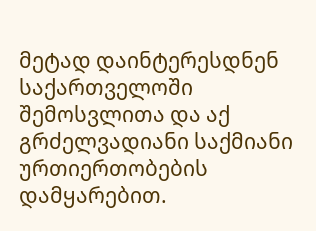მეტად დაინტერესდნენ საქართველოში შემოსვლითა და აქ გრძელვადიანი საქმიანი ურთიერთობების დამყარებით.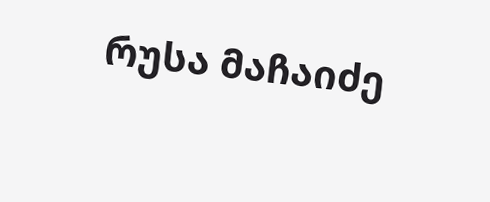რუსა მაჩაიძე